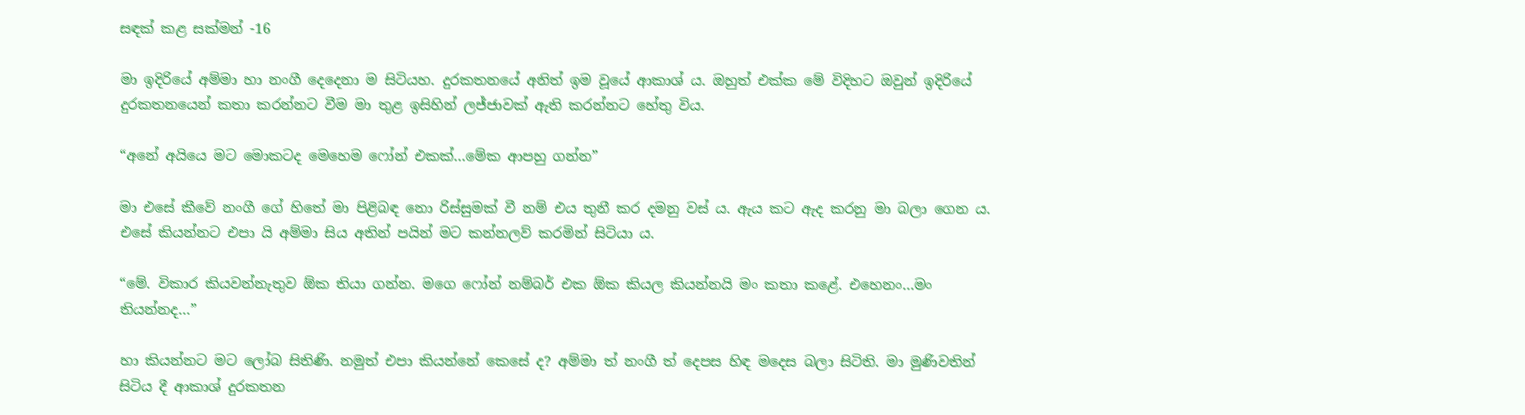සඳක් කළ සක්මන් -16

මා ඉදිරියේ අම්මා හා නංගී දෙදෙනා ම සිටියහ. දුරකතනයේ අනිත් ඉම වූයේ ආකාශ් ය. ඔහුත් එක්ක මේ විදිහට ඔවුන් ඉදිරියේ දුරකතනයෙන් කතා කරන්නට වීම මා තුළ ඉසිහින් ලජ්ජාවක් ඇති කරන්නට හේතු විය.

“අනේ අයියෙ මට මොකටද මෙහෙම ෆෝන් එකක්…මේක ආපහු ගන්න”

මා එසේ කීවේ නංගී ගේ හිතේ මා පිළිබඳ නො රිස්සුමක් වී නම් එය තුනී කර දමනු වස් ය. ඇය කට ඇද කරනු මා බලා ගෙන ය. එසේ කියන්නට එපා යි අම්මා සිය අතින් පයින් මට කන්නලව් කරමින් සිටියා ය.

“මේ. විකාර කියවන්නැතුව ඕක තියා ගන්න. මගෙ ෆෝන් නම්බර් එක ඕක කියල කියන්නයි මං කතා කළේ. එහෙනං…මං තියන්නද…”

හා කියන්නට මට ලෝබ සිතිණි. නමුත් එපා කියන්නේ කෙසේ ද? අම්මා ත් නංගී ත් දෙපස හිඳ මදෙස බලා සිටිති. මා මුණිවතින් සිටිය දී ආකාශ් දුරකතන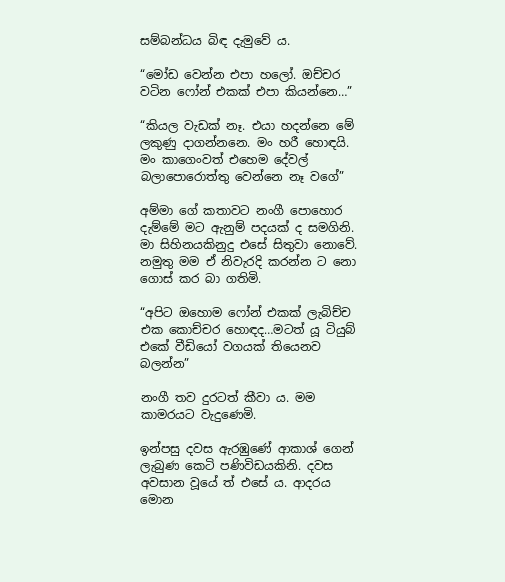සම්බන්ධය බිඳ දැමුවේ ය.

“මෝඩ වෙන්න එපා හලෝ. ඔච්චර වටින ෆෝන් එකක් එපා කියන්නෙ…”

“කියල වැඩක් නෑ. එයා හදන්නෙ මේ ලකුණු දාගන්නනෙ. මං හරී හොඳයි. මං කාගෙංවත් එහෙම දේවල් බලාපොරොත්තු වෙන්නෙ නෑ වගේ”

අම්මා ගේ කතාවට නංගී පොහොර දැම්මේ මට ඇනුම් පදයක් ද සමගිනි. මා සිහිනයකිනුදු එසේ සිතුවා නොවේ. නමුතු මම ඒ නිවැරදි කරන්න ට නො ගොස් කර බා ගතිමි.

“අපිට ඔහොම ෆෝන් එකක් ලැබිච්ච එක කොච්චර හොඳද…මටත් යූ ටියුබ් එකේ වීඩියෝ වගයක් තියෙනව බලන්න”

නංගී තව දුරටත් කීවා ය. මම කාමරයට වැදුණෙමි.

ඉන්පසු දවස ඇරඹුණේ ආකාශ් ගෙන් ලැබුණ කෙටි පණිවිඩයකිනි. දවස අවසාන වූයේ ත් එසේ ය. ආදරය මොන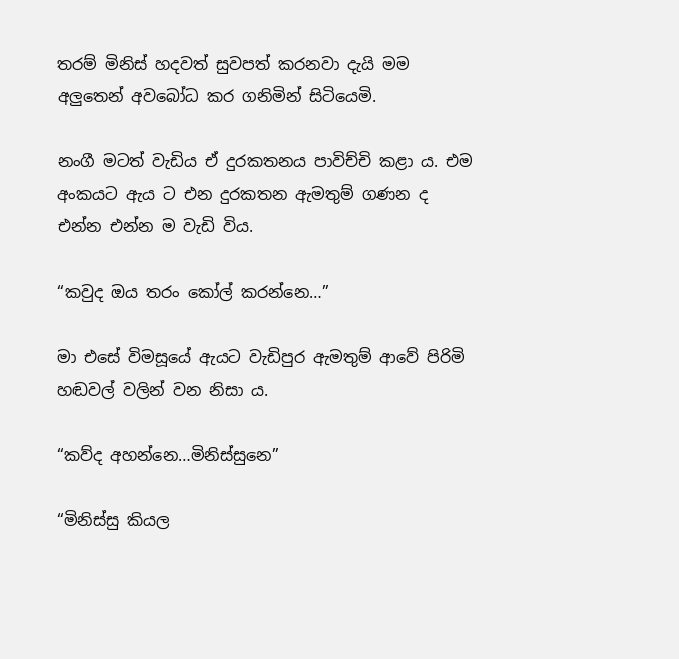තරම් මිනිස් හදවත් සුවපත් කරනවා දැයි මම අලුතෙන් අවබෝධ කර ගනිමින් සිටියෙමි.

නංගී මටත් වැඩිය ඒ දුරකතනය පාවිච්චි කළා ය. එම අංකයට ඇය ට එන දුරකතන ඇමතුම් ගණන ද එන්න එන්න ම වැඩි විය.

“කවුද ඔය තරං කෝල් කරන්නෙ…”

මා එසේ විමසූයේ ඇයට වැඩිපුර ඇමතුම් ආවේ පිරිමි හඬවල් වලින් වන නිසා ය.

“කව්ද අහන්නෙ…මිනිස්සුනෙ”

“මිනිස්සු කියල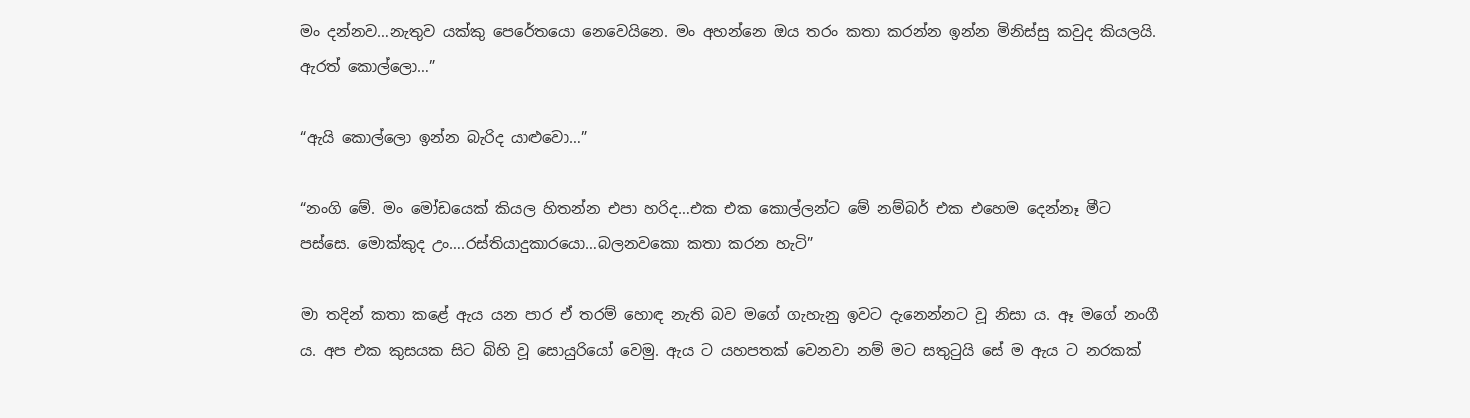මං දන්නව…නැතුව යක්කු පෙරේතයො නෙවෙයිනෙ. මං අහන්නෙ ඔය තරං කතා කරන්න ඉන්න මිනිස්සු කවුද කියලයි. ඇරත් කොල්ලො…”

“ඇයි කොල්ලො ඉන්න බැරිද යාළුවො…”

“නංගි මේ. මං මෝඩයෙක් කියල හිතන්න එපා හරිද…එක එක කොල්ලන්ට මේ නම්බර් එක එහෙම දෙන්නෑ මීට පස්සෙ. මොක්කුද උං….රස්තියාදුකාරයො…බලනවකො කතා කරන හැටි”

මා තදින් කතා කළේ ඇය යන පාර ඒ තරම් හොඳ නැති බව මගේ ගැහැනු ඉවට දැනෙන්නට වූ නිසා ය. ඈ මගේ නංගී ය. අප එක කුසයක සිට බිහි වූ සොයුරියෝ වෙමු. ඇය ට යහපතක් වෙනවා නම් මට සතුටුයි සේ ම ඇය ට නරකක්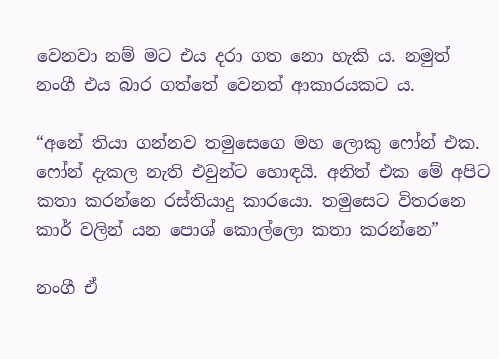වෙනවා නම් මට එය දරා ගත නො හැකි ය. නමුත් නංගී එය බාර ගත්තේ වෙනත් ආකාරයකට ය.

“අනේ තියා ගන්නව තමුසෙගෙ මහ ලොකු ෆෝන් එක. ෆෝන් දැකල නැති එවුන්ට හොඳයි. අනිත් එක මේ අපිට කතා කරන්නෙ රස්තියාදු කාරයො. තමුසෙට විතරනෙ කාර් වලින් යන පොශ් කොල්ලො කතා කරන්නෙ”

නංගී ඒ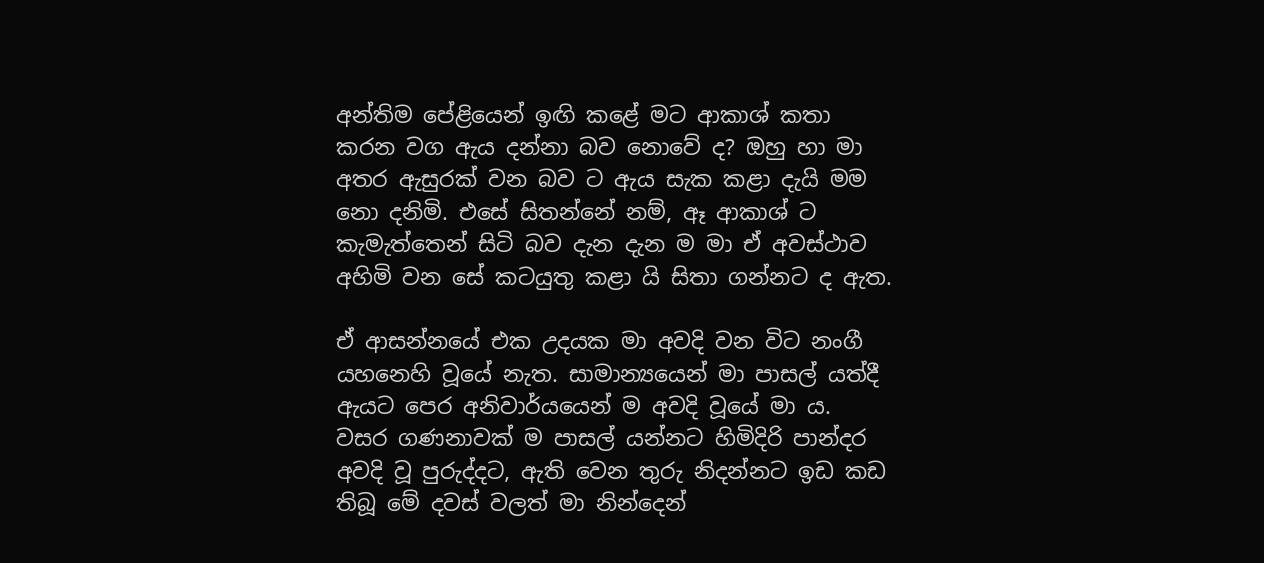අන්තිම පේළියෙන් ඉඟි කළේ මට ආකාශ් කතා කරන වග ඇය දන්නා බව නොවේ ද? ඔහු හා මා අතර ඇසුරක් වන බව ට ඇය සැක කළා දැයි මම නො දනිමි. එසේ සිතන්නේ නම්, ඈ ආකාශ් ට කැමැත්තෙන් සිටි බව දැන දැන ම මා ඒ අවස්ථාව අහිමි වන සේ කටයුතු කළා යි සිතා ගන්නට ද ඇත.

ඒ ආසන්නයේ එක උදයක මා අවදි වන විට නංගී යහනෙහි වූයේ නැත. සාමාන්‍යයෙන් මා පාසල් යත්දී ඇයට පෙර අනිවාර්යයෙන් ම අවදි වූයේ මා ය. වසර ගණනාවක් ම පාසල් යන්නට හිමිදිරි පාන්දර අවදි වූ පුරුද්දට, ඇති වෙන තුරු නිදන්නට ඉඩ කඩ තිබූ මේ දවස් වලත් මා නින්දෙන්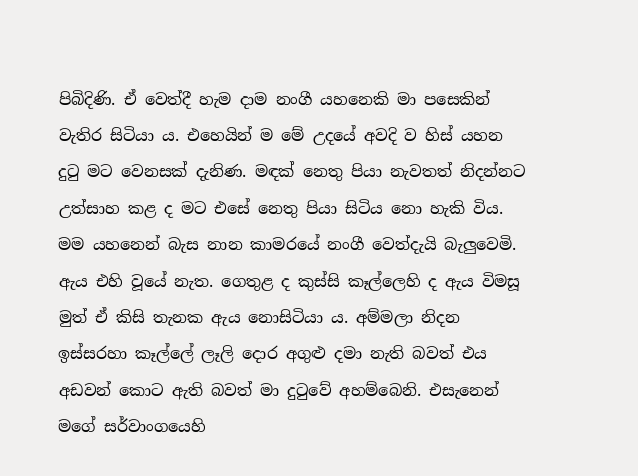පිබිදිණි. ඒ වෙත්දී හැම දාම නංගී යහනෙකි මා පසෙකින් වැතිර සිටියා ය. එහෙයින් ම මේ උදයේ අවදි ව හිස් යහන දුටු මට වෙනසක් දැනිණ. මඳක් නෙතු පියා නැවතත් නිදන්නට උත්සාහ කළ ද මට එසේ නෙතු පියා සිටිය නො හැකි විය. මම යහනෙන් බැස නාන කාමරයේ නංගී වෙත්දැයි බැලුවෙමි. ඇය එහි වූයේ නැත. ගෙතුළ ද කුස්සි කෑල්ලෙහි ද ඇය විමසූ මුත් ඒ කිසි තැනක ඇය නොසිටියා ය. අම්මලා නිදන ඉස්සරහා කෑල්ලේ ලෑලි දොර අගුළු දමා නැති බවත් එය අඩවන් කොට ඇති බවත් මා දුටුවේ අහම්බෙනි. එසැනෙන් මගේ සර්වාංගයෙහි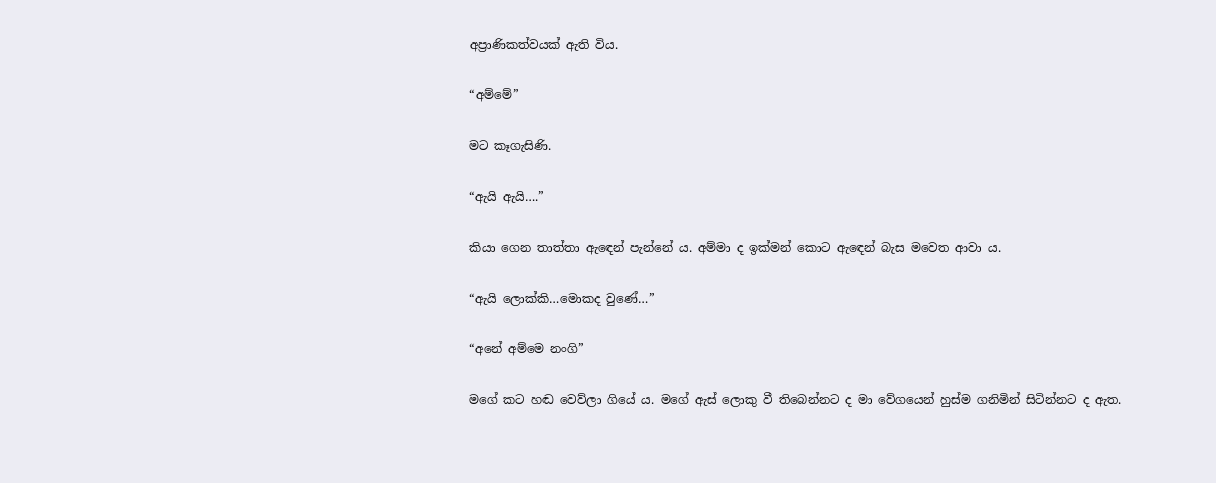අප්‍රාණිකත්වයක් ඇති විය.

“අම්මේ”

මට කෑගැසිණි.

“ඇයි ඇයි….”

කියා ගෙන තාත්තා ඇඳෙන් පැන්නේ ය. අම්මා ද ඉක්මන් කොට ඇඳෙන් බැස මවෙත ආවා ය.

“ඇයි ලොක්කි…මොකද වුණේ…”

“අනේ අම්මෙ නංගි”

මගේ කට හඬ වෙව්ලා ගියේ ය. මගේ ඇස් ලොකු වී තිබෙන්නට ද මා වේගයෙන් හුස්ම ගනිමින් සිටින්නට ද ඇත.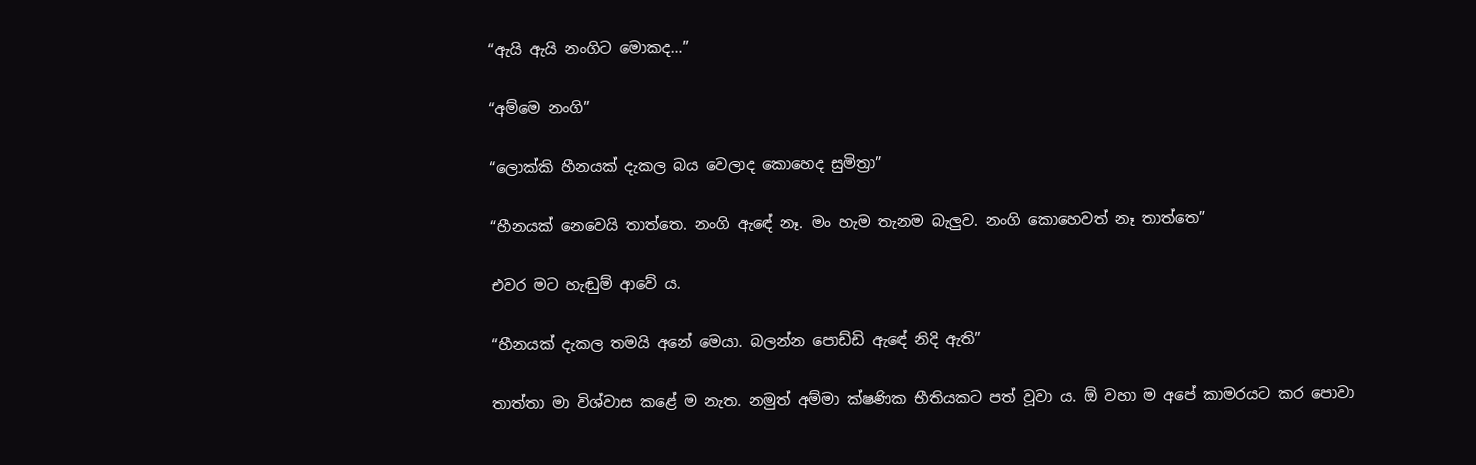“ඇයි ඇයි නංගිට මොකද…”

“අම්මෙ නංගි”

“ලොක්කි හීනයක් දැකල බය වෙලාද කොහෙද සුමිත්‍රා”

“හීනයක් නෙවෙයි තාත්තෙ. නංගි ඇඳේ නෑ. මං හැම තැනම බැලුව. නංගි කොහෙවත් නෑ තාත්තෙ”

එවර මට හැඬුම් ආවේ ය.

“හීනයක් දැකල තමයි අනේ මෙයා. බලන්න පොඩ්ඩි ඇඳේ නිදි ඇති”

තාත්තා මා විශ්වාස කළේ ම නැත. නමුත් අම්මා ක්ෂණික භීතියකට පත් වූවා ය. ඕ වහා ම අපේ කාමරයට කර පොවා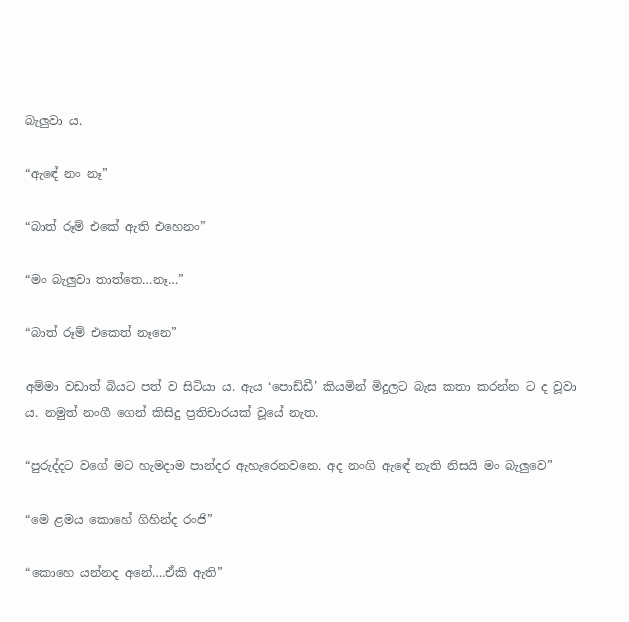බැලුවා ය.

“ඇඳේ නං නෑ”

“බාත් රූම් එකේ ඇති එහෙනං”

“මං බැලුවා තාත්තෙ…නෑ…”

“බාත් රූම් එකෙත් නෑනෙ”

අම්මා වඩාත් බියට පත් ව සිටියා ය. ඇය ‘පොඩ්ඩී’ කියමින් මිදුලට බැස කතා කරන්න ට ද වූවා ය. නමුත් නංගී ගෙන් කිසිදු ප්‍රතිචාරයක් වූයේ නැත.

“පුරුද්දට වගේ මට හැමදාම පාන්දර ඇහැරෙනවනෙ. අද නංගි ඇඳේ නැති නිසයි මං බැලුවෙ”

“මෙ ළමය කොහේ ගිහින්ද රංජි”

“කොහෙ යන්නද අනේ….ඒකි ඇති”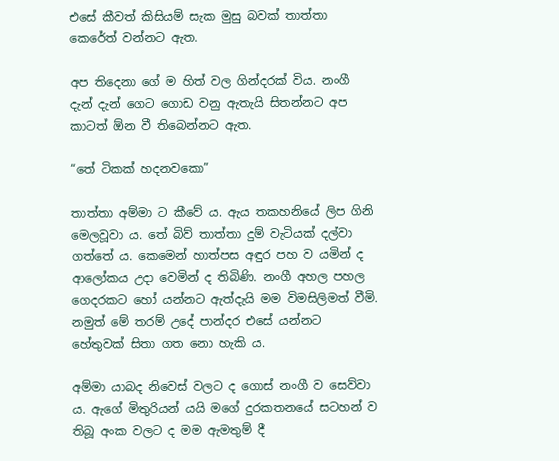එසේ කීවත් කිසියම් සැක මුසු බවක් තාත්තා කෙරේත් වන්නට ඇත.

අප තිදෙනා ගේ ම හිත් වල ගින්දරක් විය. නංගී දැන් දැන් ගෙට ගොඩ වනු ඇතැයි සිතන්නට අප කාටත් ඕන වී තිබෙන්නට ඇත.

“තේ ටිකක් හදනවකො”

තාත්තා අම්මා ට කීවේ ය. ඇය තකහනියේ ලිප ගිනි මෙලවූවා ය. තේ බිව් තාත්තා දුම් වැටියක් දල්වා ගත්තේ ය. කෙමෙන් හාත්පස අඳුර පහ ව යමින් ද ආලෝකය උදා වෙමින් ද තිබිණි. නංගී අහල පහල ගෙදරකට හෝ යන්නට ඇත්දැයි මම විමසිලිමත් වීමි. නමුත් මේ තරම් උදේ පාන්දර එසේ යන්නට හේතුවක් සිතා ගත නො හැකි ය.

අම්මා යාබද නිවෙස් වලට ද ගොස් නංගී ව සෙව්වා ය. ඇගේ මිතුරියන් යයි මගේ දුරකතනයේ සටහන් ව තිබූ අංක වලට ද මම ඇමතුම් දී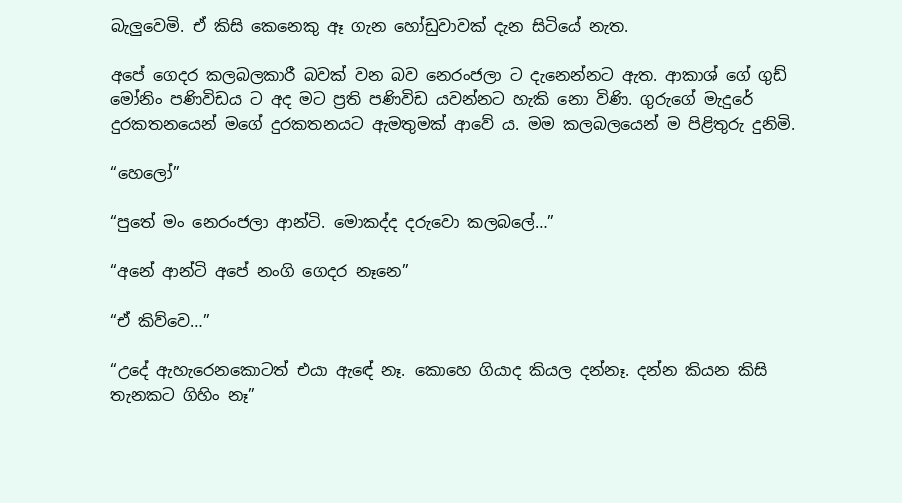බැලුවෙමි. ඒ කිසි කෙනෙකු ඈ ගැන හෝඩුවාවක් දැන සිටියේ නැත.

අපේ ගෙදර කලබලකාරී බවක් වන බව නෙරංජලා ට දැනෙන්නට ඇත. ආකාශ් ගේ ගුඩ් මෝනිං පණිවිඩය ට අද මට ප්‍රති පණිවිඩ යවන්නට හැකි නො විණි. ගුරුගේ මැදුරේ දුරකතනයෙන් මගේ දුරකතනයට ඇමතුමක් ආවේ ය. මම කලබලයෙන් ම පිළිතුරු දුනිමි.

“හෙලෝ”

“පුතේ මං නෙරංජලා ආන්ටි. මොකද්ද දරුවො කලබලේ…”

“අනේ ආන්ටි අපේ නංගි ගෙදර නෑනෙ”

“ඒ කිව්වෙ…”

“උදේ ඇහැරෙනකොටත් එයා ඇඳේ නෑ. කොහෙ ගියාද කියල දන්නෑ. දන්න කියන කිසි තැනකට ගිහිං නෑ”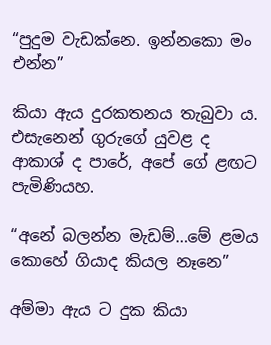“පුදුම වැඩක්නෙ. ඉන්නකො මං එන්න”

කියා ඇය දුරකතනය තැබුවා ය. එසැනෙන් ගුරුගේ යුවළ ද ආකාශ් ද පාරේ, අපේ ගේ ළඟට පැමිණියහ.

“අනේ බලන්න මැඩම්…මේ ළමය කොහේ ගියාද කියල නෑනෙ”

අම්මා ඇය ට දුක කියා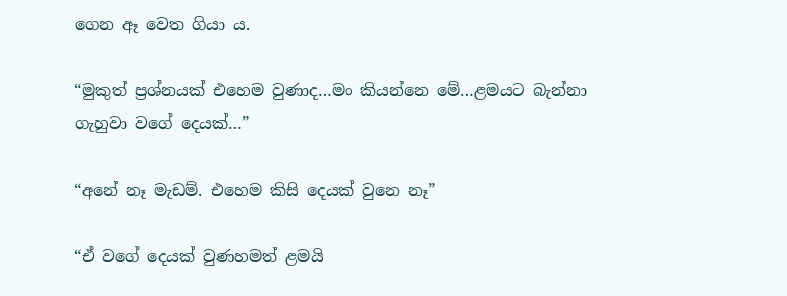ගෙන ඈ වෙත ගියා ය.

“මුකුත් ප්‍රශ්නයක් එහෙම වුණාද…මං කියන්නෙ මේ…ළමයට බැන්නා ගැහුවා වගේ දෙයක්…”

“අනේ නෑ මැඩම්. එහෙම කිසි දෙයක් වුනෙ නෑ”

“ඒ වගේ දෙයක් වුණහමත් ළමයි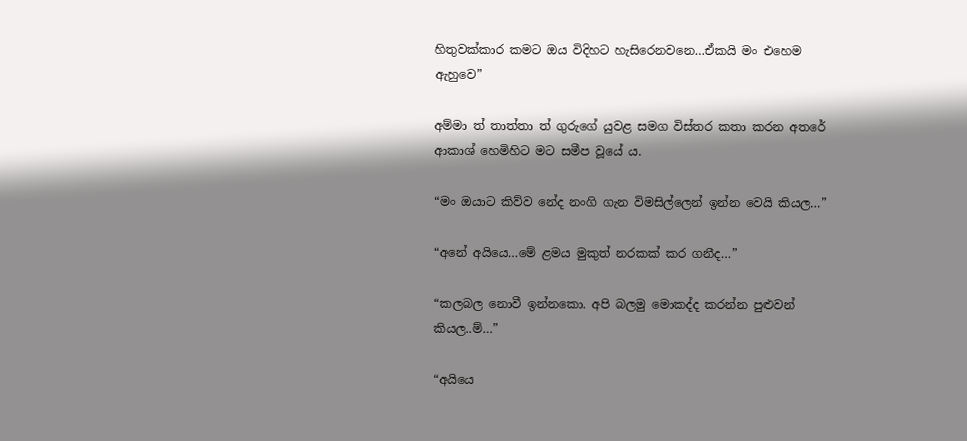හිතුවක්කාර කමට ඔය විදිහට හැසිරෙනවනෙ…ඒකයි මං එහෙම ඇහුවෙ”

අම්මා ත් තාත්තා ත් ගුරුගේ යුවළ සමග විස්තර කතා කරන අතරේ ආකාශ් හෙමිහිට මට සමීප වූයේ ය.

“මං ඔයාට කිව්ව නේද නංගි ගැන විමසිල්ලෙන් ඉන්න වෙයි කියල…”

“අනේ අයියෙ…මේ ළමය මුකුත් නරකක් කර ගනීද…”

“කලබල නොවී ඉන්නකො. අපි බලමු මොකද්ද කරන්න පුළුවන් කියල..ම්…”

“අයියෙ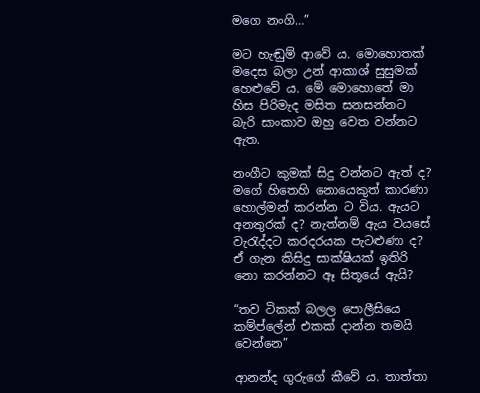මගෙ නංගි…”

මට හැඬුම් ආවේ ය. මොහොතක් මදෙස බලා උන් ආකාශ් සුසුමක් හෙළුවේ ය. මේ මොහොතේ මා හිස පිරිමැද මසිත සනසන්නට බැරි සාංකාව ඔහු වෙත වන්නට ඇත.

නංගීට කුමක් සිදු වන්නට ඇත් ද? මගේ හිතෙහි නොයෙකුත් කාරණා හොල්මන් කරන්න ට විය. ඇයට අනතුරක් ද? නැත්නම් ඇය වයසේ වැරැද්දට කරදරයක පැටළුණා ද? ඒ ගැන කිසිදු සාක්ෂියක් ඉතිරි නො කරන්නට ඈ සිතූයේ ඇයි?

“තව ටිකක් බලල පොලීසියෙ කම්ප්ලේන් එකක් දාන්න තමයි වෙන්නෙ”

ආනන්ද ගුරුගේ කීවේ ය. තාත්තා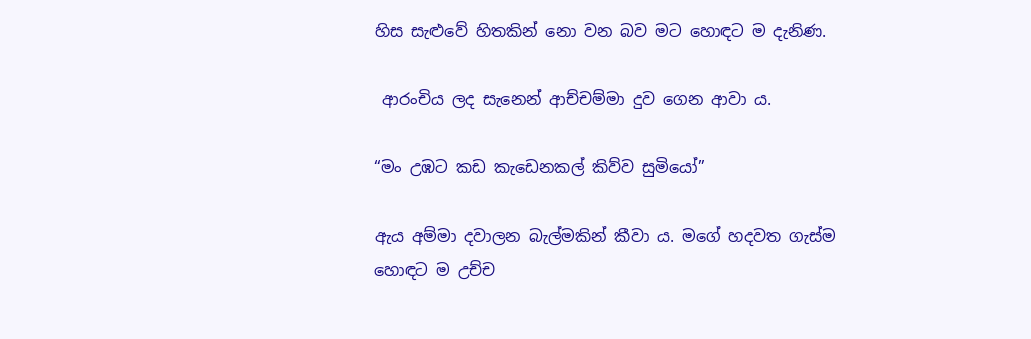හිස සැළුවේ හිතකින් නො වන බව මට හොඳට ම දැනිණ.

 ආරංචිය ලද සැනෙන් ආච්චම්මා දුව ගෙන ආවා ය.

“මං උඹට කඩ කැඩෙනකල් කිව්ව සුමියෝ”

ඇය අම්මා දවාලන බැල්මකින් කීවා ය. මගේ හදවත ගැස්ම හොඳට ම උච්ච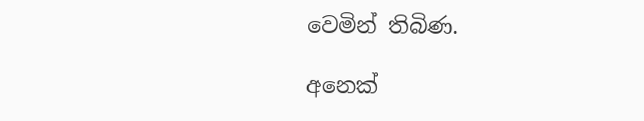වෙමින් තිබිණ.

අනෙක්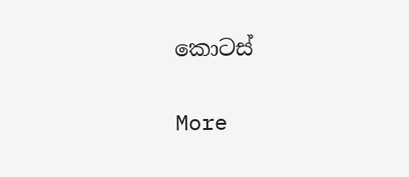කොටස්

More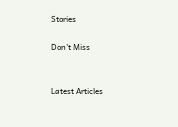Stories

Don't Miss


Latest Articles